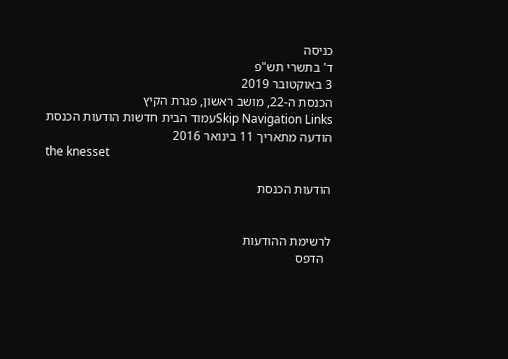כניסה
ד' בתשרי תש"פ
3 באוקטובר 2019
הכנסת ה-22, מושב ראשון, פגרת הקיץ
Skip Navigation Linksעמוד הבית חדשות הודעות הכנסת הודעה מתאריך 11 בינואר 2016
the knesset

הודעות הכנסת


לרשימת ההודעות
  הדפס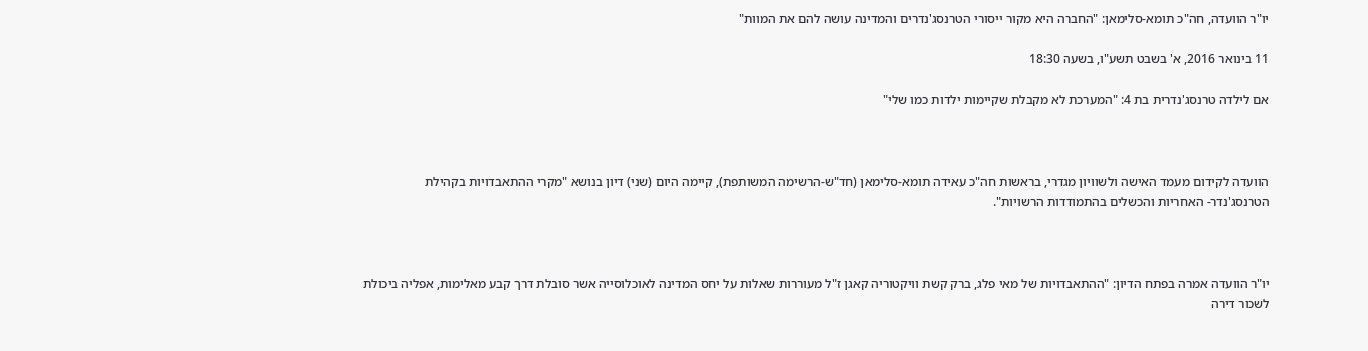יו"ר הוועדה, חה"כ תומא-סלימאן: "החברה היא מקור ייסורי הטרנסג'נדרים והמדינה עושה להם את המוות"

11 בינואר 2016, א' בשבט תשע"ו, בשעה 18:30

אם לילדה טרנסג'נדרית בת 4: "המערכת לא מקבלת שקיימות ילדות כמו שלי"



הוועדה לקידום מעמד האישה ולשוויון מגדרי, בראשות חה"כ עאידה תומא-סלימאן (חד"ש-הרשימה המשותפת), קיימה היום (שני) דיון בנושא "מקרי ההתאבדויות בקהילת הטרנסג'נדר- האחריות והכשלים בהתמודדות הרשויות".



יו"ר הוועדה אמרה בפתח הדיון: "ההתאבדויות של מאי פלג, ברק קשת וויקטוריה קאגן ז"ל מעוררות שאלות על יחס המדינה לאוכלוסייה אשר סובלת דרך קבע מאלימות, אפליה ביכולת לשכור דירה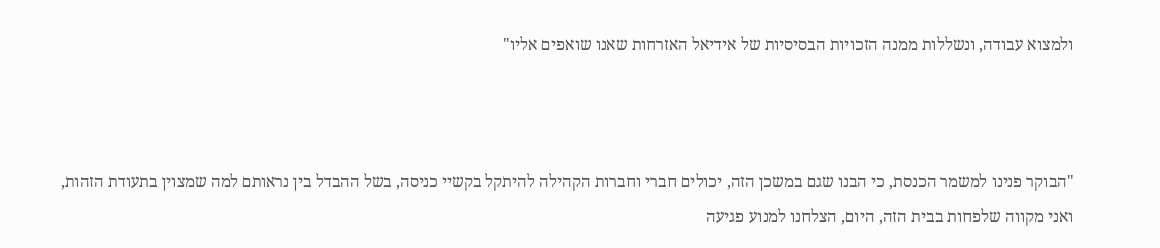ולמצוא עבודה, ונשללות ממנה הזכויות הבסיסיות של אידיאל האזרחות שאנו שואפים אליו"



"הבוקר פנינו למשמר הכנסת, כי הבנו שגם במשכן הזה, יכולים חברי וחברות הקהילה להיתקל בקשיי כניסה, בשל ההבדל בין נראותם למה שמצוין בתעודת הזהות, ואני מקווה שלפחות בבית הזה, היום, הצלחנו למנוע פגיעה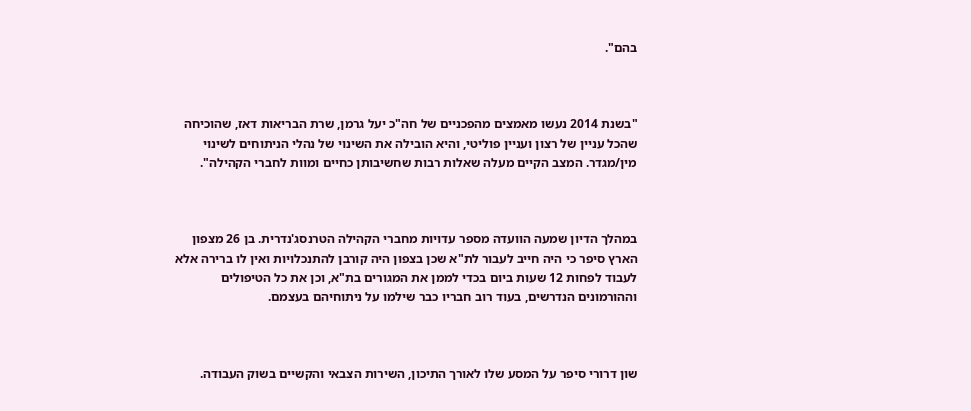בהם".



"בשנת 2014 נעשו מאמצים מהפכניים של חה"כ יעל גרמן, שרת הבריאות דאז, שהוכיחה שהכל עניין של רצון ועניין פוליטי, והיא הובילה את השינוי של נהלי הניתוחים לשינוי מין/מגדר. המצב הקיים מעלה שאלות רבות שחשיבותן כחיים ומוות לחברי הקהילה".



במהלך הדיון שמעה הוועדה מספר עדויות מחברי הקהילה הטרנסג'נדרית. בן 26 מצפון הארץ סיפר כי היה חייב לעבור לת"א שכן בצפון היה קורבן להתנכלויות ואין לו ברירה אלא לעבוד לפחות 12 שעות ביום בכדי לממן את המגורים בת"א, וכן את כל הטיפולים וההורמונים הנדרשים, בעוד רוב חבריו כבר שילמו על ניתוחיהם בעצמם.



שון דרורי סיפר על המסע שלו לאורך התיכון, השירות הצבאי והקשיים בשוק העבודה.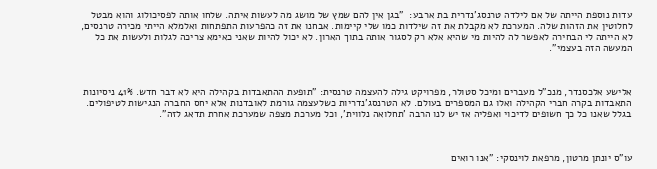עדות נוספת הייתה של אם לילדה טרנסג'נדרית בת ארבע:  "בגן אין להם שמץ של מושג מה לעשות איתה. שלחו אותה לפסיכולוג והוא מבטל לחלוטין את הזהות שלה. המערכת לא מקבלת את זה שילדות כמו שלי קיימות. אבחנו את זה כהפרעות התפתחות ואלמלא הייתי מכירה טרנסים, לא הייתה לי הבחירה לאפשר לה להיות מי שהיא אלא רק לסגור אותה בתוך הארון. לא יכול להיות שאני כאימא צריכה לגלות ולעשות את כל המעשה הזה בעצמי".



אלישע אלכסנדר, מנכ"ל מעברים ומיכל סטולר, מפרויקט גילה להעצמה טרנסית: "תופעת ההתאבדות בקהילה היא לא דבר חדש. 41% ניסיונות התאבדות בקרה חברי הקהילה ואלו גם המספרים בעולם. לא הטרנסג'נדריות כשלעצמה גורמת לאובדנות אלא יחס החברה הנגישות לטיפולים. בגלל שאנו כל כך חשופים לדיכוי ואפליה אז יש לנו הרבה 'תחלואה נלווית', וכל מערכת מצפה שמערכת אחרת תדאג לזה".



עו"ס יונתן מרטון, מרפאת לוינסקי: "אנו רואים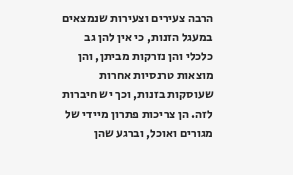הרבה צעירים וצעירות שנמצאים במעגל הזנות, כי אין להן גב כלכלי והן נזרקות מביתן, והן מוצאות טרנסיות אחרות שעוסקות בזנות, וכך יש חיברות לזה. הן צריכות פתרון מיידי של מגורים ואוכל, וברגע שהן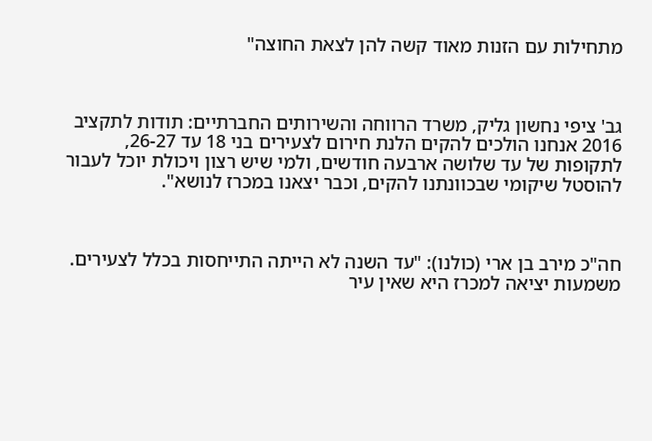מתחילות עם הזנות מאוד קשה להן לצאת החוצה"



גב' ציפי נחשון גליק, משרד הרווחה והשירותים החברתיים: תודות לתקציב 2016 אנחנו הולכים להקים הלנת חירום לצעירים בני 18 עד 26-27, לתקופות של עד שלושה ארבעה חודשים, ולמי שיש רצון ויכולת יוכל לעבור להוסטל שיקומי שבכוונתנו להקים, וכבר יצאנו במכרז לנושא".



חה"כ מירב בן ארי (כולנו): "עד השנה לא הייתה התייחסות בכלל לצעירים. משמעות יציאה למכרז היא שאין עיר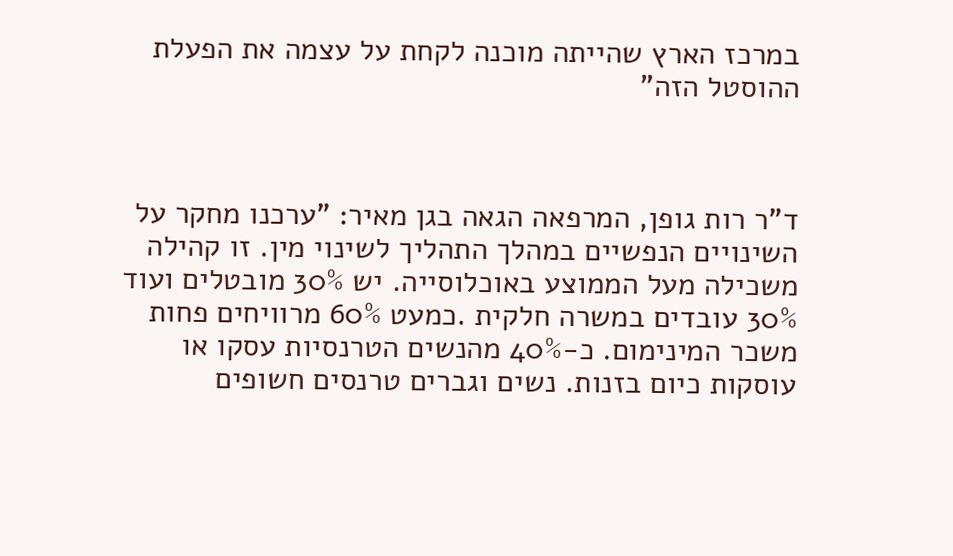במרכז הארץ שהייתה מוכנה לקחת על עצמה את הפעלת ההוסטל הזה"



ד"ר רות גופן, המרפאה הגאה בגן מאיר: "ערכנו מחקר על השינויים הנפשיים במהלך התהליך לשינוי מין. זו קהילה משכילה מעל הממוצע באוכלוסייה. יש 30% מובטלים ועוד 30% עובדים במשרה חלקית .כמעט 60% מרוויחים פחות משכר המינימום. כ-40% מהנשים הטרנסיות עסקו או עוסקות כיום בזנות. נשים וגברים טרנסים חשופים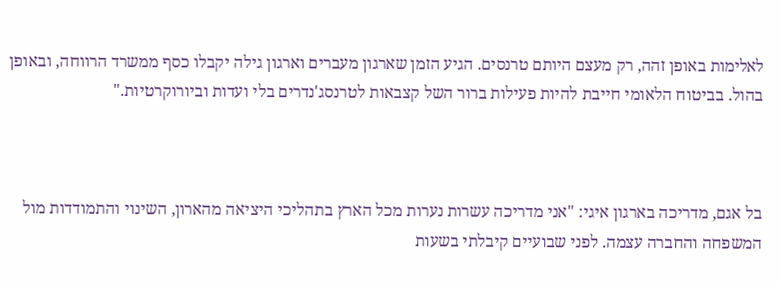לאלימות באופן זהה, רק מעצם היותם טרנסים. הגיע הזמן שארגון מעברים וארגון גילה יקבלו כסף ממשרד הרווחה, ובאופן בהול. בביטוח הלאומי חייבת להיות פעילות ברור השל קצבאות לטרנסג'נדרים בלי ועדות וביורוקרטיות."



בל אגם, מדריכה בארגון איגי: "אני מדריכה עשרות נערות מכל הארץ בתהליכי היציאה מהארון, השינוי והתמודדות מול המשפחה והחברה עצמה. לפני שבועיים קיבלתי בשעות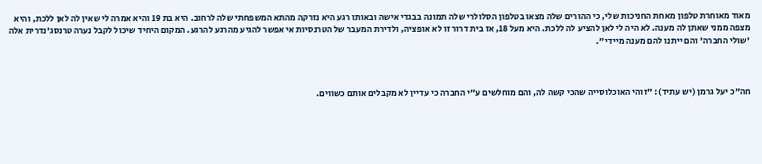מאוד מאוחרת טלפון מאחת החניכות שלי, כי ההורים שלה מצאו בטלפון הסלולרי שלה תמונה בבגדי אישה ובאותו רגע היא נזרקה מהתא המשפחתי שלה לרחוב. היא בת 19 והיא אמרה לי שאין לה לאן ללכת, והיא מצפה ממני שאתן לה מענה. לא היה לי לאן להציע לה ללכת. היא מעל 18, אז בית דרור זו לא אופציה, ולדירת המעבר של הטרנסיות אי אפשר להגיע מהרגע להרגע. המקום היחיד שיכול לקבל נערה טרנסג'נדרית אלה 'שולי החברה' והם ייתנו להם מענה מיידי".



חה"כ יעל גרמן (יש עתיד): "זוהי האוכלוסייה שהכי קשה לה, והם מוחלשים ע"י החברה כי עדיין לא מקבלים אותם כשווים.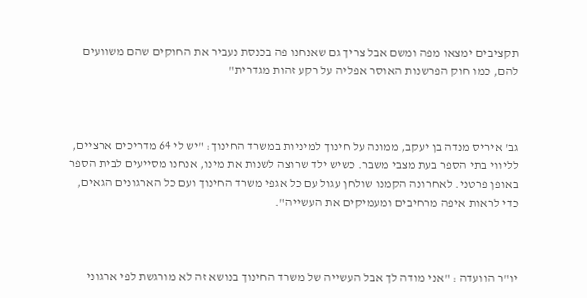תקציבים ימצאו מפה ומשם אבל צריך גם שאנחנו פה בכנסת נעביר את החוקים שהם משוועים להם, כמו חוק הפרשנות האוסר אפליה על רקע זהות מגדרית"



גב' איריס מנדה בן יעקב, ממונה על חינוך למיניות במשרד החינוך: "יש לי 64 מדריכים ארציים, לליווי בתי הספר בעת מצבי משבר. כשיש ילד שרוצה לשנות את מינו, אנחנו מסייעים לבית הספר באופן פרטני. לאחרונה הקמנו שולחן עגול עם כל אגפי משרד החינוך ועם כל הארגונים הגאים, כדי לראות איפה מרחיבים ומעמיקים את העשייה".



יו"ר הוועדה : "אני מודה לך אבל העשייה של משרד החינוך בנושא זה לא מורגשת לפי ארגוני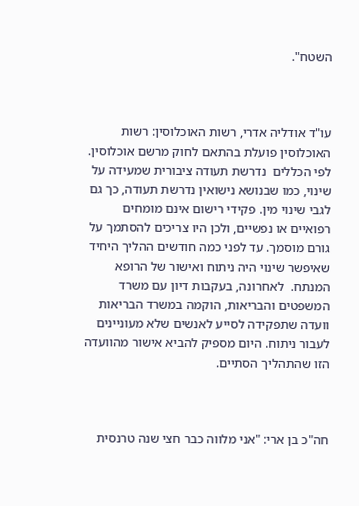השטח".



עו"ד אודליה אדרי, רשות האוכלוסין: רשות האוכלוסין פועלת בהתאם לחוק מרשם אוכלוסין. לפי הכללים  נדרשת תעודה ציבורית שמעידה על שינוי, כמו שבנושא נישואין נדרשת תעודה, כך גם לגבי שינוי מין. פקידי רישום אינם מומחים רפואיים או נפשיים, ולכן היו צריכים להסתמך על גורם מוסמך. עד לפני כמה חודשים ההליך היחיד שאיפשר שינוי היה ניתוח ואישור של הרופא המנתח.  לאחרונה, בעקבות דיון עם משרד המשפטים והבריאות, הוקמה במשרד הבריאות וועדה שתפקידה לסייע לאנשים שלא מעוניינים לעבור ניתוח. היום מספיק להביא אישור מהוועדה הזו שהתהליך הסתיים.



חה"כ בן ארי: "אני מלווה כבר חצי שנה טרנסית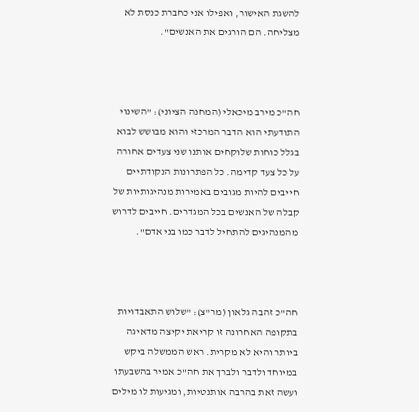להשגת האישור, ואפילו אני כחברת כנסת לא מצליחה. הם הורגים את האנשים".



חה"כ מירב מיכאלי (המחנה הציוני): "השינוי התודעתי הוא הדבר המרכזי והוא מבושש לבוא בגלל כוחות שלוקחים אותנו שני צעדים אחורה על כל צעד קדימה. כל הפתרונות הנקודתיים חייבים להיות מגובים באמירות מנהיגותיות של קבלה של האנשים בכל המגדרים. חייבים לדרוש מהמנהיגים להתחיל לדבר כמו בני אדם".



חה"כ זהבה גלאון (מר"צ): "שלוש התאבדויות בתקופה האחרונה זו קריאת יקיצה מדאיגה ביותר והיא לא מקרית. ראש הממשלה ביקש במיוחד ולדבר ולברך את חה"כ אמיר בהשבעתו ועשה זאת בהרבה אותנטיות, ומגיעות לו מילים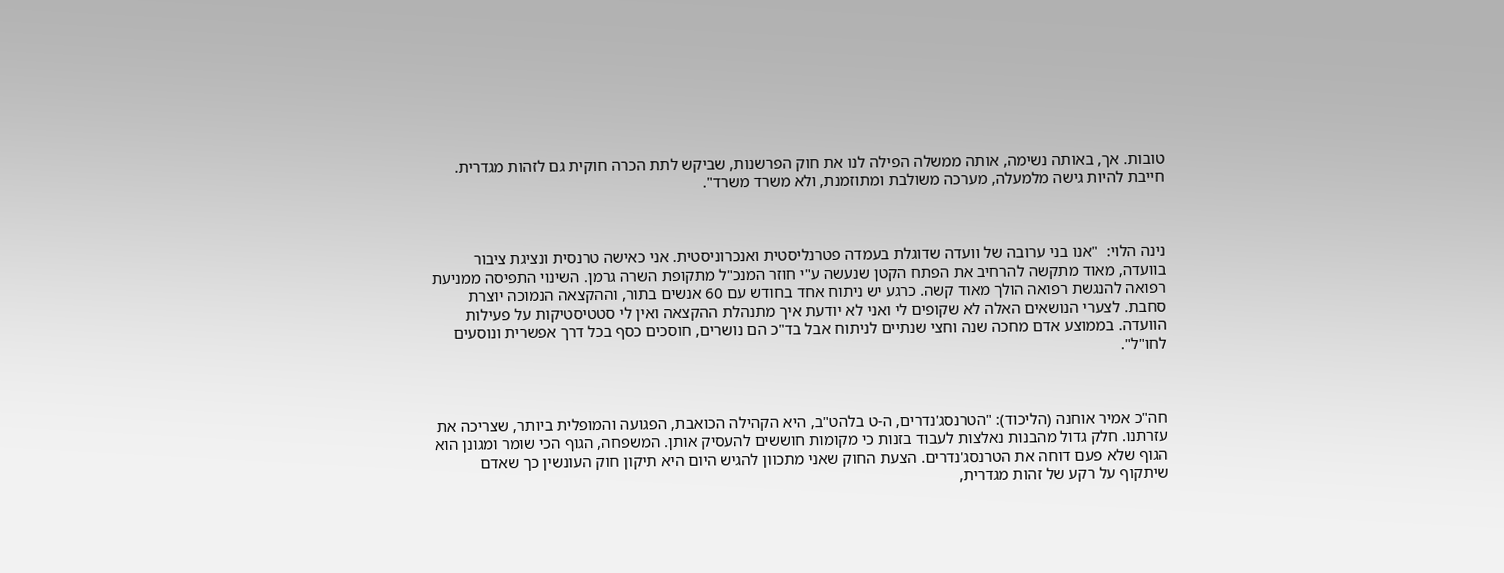טובות. אך, באותה נשימה, אותה ממשלה הפילה לנו את חוק הפרשנות, שביקש לתת הכרה חוקית גם לזהות מגדרית. חייבת להיות גישה מלמעלה, מערכה משולבת ומתוזמנת, ולא משרד משרד".



נינה הלוי:  "אנו בני ערובה של וועדה שדוגלת בעמדה פטרנליסטית ואנכרוניסטית. אני כאישה טרנסית ונציגת ציבור בוועדה, מאוד מתקשה להרחיב את הפתח הקטן שנעשה ע"י חוזר המנכ"ל מתקופת השרה גרמן. השינוי התפיסה ממניעת רפואה להנגשת רפואה הולך מאוד קשה. כרגע יש ניתוח אחד בחודש עם 60 אנשים בתור, וההקצאה הנמוכה יוצרת סחבת. לצערי הנושאים האלה לא שקופים לי ואני לא יודעת איך מתנהלת ההקצאה ואין לי סטטיסטיקות על פעילות הוועדה. בממוצע אדם מחכה שנה וחצי שנתיים לניתוח אבל בד"כ הם נושרים, חוסכים כסף בכל דרך אפשרית ונוסעים לחו"ל".



חה"כ אמיר אוחנה (הליכוד): "הטרנסג'נדרים, ה-ט בלהט"ב, היא הקהילה הכואבת, הפגועה והמופלית ביותר, שצריכה את עזרתנו. חלק גדול מהבנות נאלצות לעבוד בזנות כי מקומות חוששים להעסיק אותן. המשפחה, הגוף הכי שומר ומגונן הוא הגוף שלא פעם דוחה את הטרנסג'נדרים. הצעת החוק שאני מתכוון להגיש היום היא תיקון חוק העונשין כך שאדם שיתקוף על רקע של זהות מגדרית,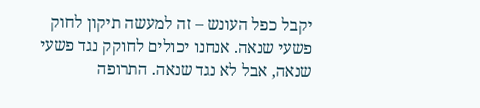יקבל כפל העונש – זה למעשה תיקון לחוק פשעי שנאה. אנחנו יכולים לחוקק נגד פשעי שנאה, אבל לא נגד שנאה. התרופה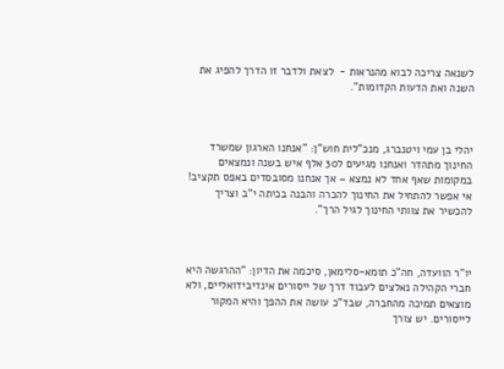לשנאה צריכה לבוא מהנראות -  לצאת ולדבר זו הדרך להפיג את השנה ואת הדעות הקדומות".



יהלי בן עמי ויטנברג, מנכ"לית חוש"ן: "אנחנו הארגון שמשרד החינוך מתהדר ואנחנו מגיעים ל30 אלף איש בשנה ונמצאים במקומות שאף אחד לא נמצא – אך אנחנו מסובסדים באפס תקציב! אי אפשר להתחיל את החינוך להכרה והבנה בכיתה י"ב וצריך להכשיר את צוותי החינוך לגיל הרך".



יו"ר הוועדה, חה"כ תומא-סלימאן, סיכמה את הדיון: "ההרגשה היא חברי הקהילה נאלצים לעבוד דרך של ייסורים אינדיבידואליים, ולא מוצאים תמיכה מהחברה, שבד"כ עושה את ההפך והיא המקור לייסורים. יש צורך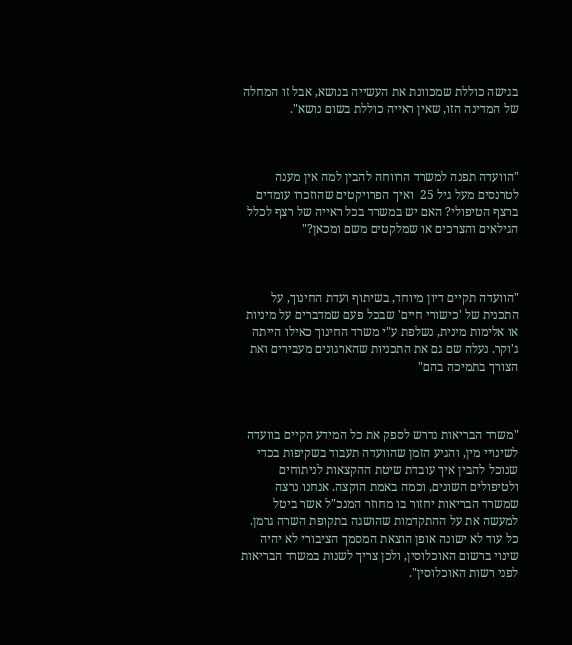בגישה כוללת שמכוונת את העשייה בנושא, אבל זו המחלה של המדינה הזו, שאין ראייה כוללת בשום נושא".



"הוועדה תפנה למשרד הרווחה להבין למה אין מענה לטרנסים מעל גיל 25  ואיך הפרויקטים שהוזכרו עומדים ברצף הטיפולי? האם יש במשרד בכל ראייה של רצף לכלל הגילאים והצרכים או שמלקטים משם ומכאן?"



"הוועדה תקיים דיון מיוחד, בשיתוף ועדת החינוך, על התכנית של 'כישורי חיים' שבכל פעם שמדברים על מיניות או אלימות מינית, נשלפת ע"י משרד החינוך כאילו הייתה ג'וקר. נעלה שם גם את התכניות שהארגונים מעבירים ואת הצורך בתמיכה בהם"



"משרד הבריאות נדרש לספק את כל המידע הקיים בוועדה לשינויי מין, והגיע הזמן שהוועדה תעבוד בשקיפות בכדי שנוכל להבין איך עובדת שיטת ההקצאות לניתוחים ולטיפולים השונים, וכמה באמת הוקצה. אנחנו נרצה שמשרד הבריאות יחזור בו מחוזר המנכ"ל אשר ביטל למעשה את על ההתקדמות שהושגה בתקופת השרה גרמן. כל עוד לא ישונה אופן הוצאת המסמך הציבורי לא יהיה שינוי ברשום האוכלוסין, ולכן צריך לשנות במשרד הבריאות לפני רשות האוכלוסין".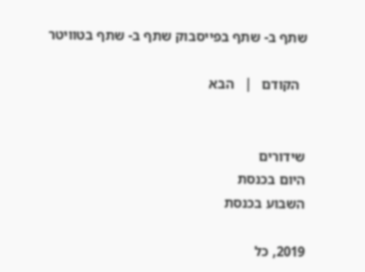שתף ב- שתף בפייסבוק שתף ב- שתף בטוויטר

  הקודם   |   הבא


שידורים
היום בכנסת
השבוע בכנסת

2019, כל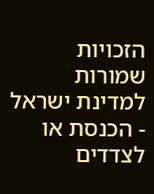הזכויות שמורות למדינת ישראל - הכנסת או לצדדים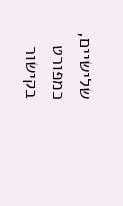שלישיים, כמפורט בקישור